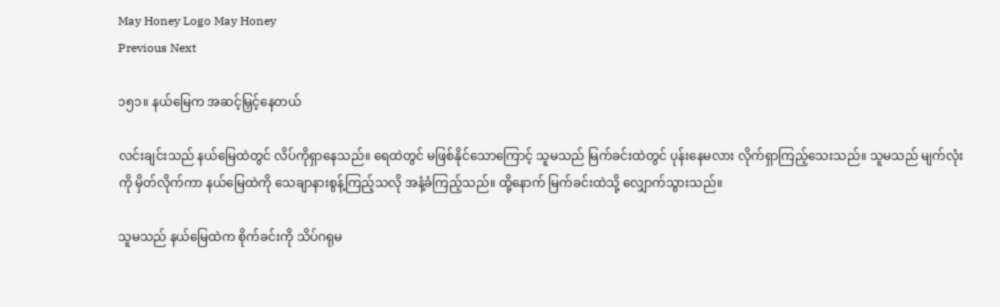May Honey Logo May Honey
Previous Next

၁၅၁။ နယ်မြေက အဆင့်မြှင့်နေတယ်

လင်းချင်းသည် နယ်မြေထဲတွင် လိပ်ကိုရှာနေသည်။ ရေထဲတွင် မဖြစ်နိုင်သောကြောင့် သူမသည် မြက်ခင်းထဲတွင် ပုန်းနေမလား လိုက်ရှာကြည့်သေးသည်။ သူမသည် မျက်လုံးကို မှိတ်လိုက်ကာ နယ်မြေထဲကို သေချာနားစွန့်ကြည့်သလို အနံ့ခံကြည့်သည်။ ထို့နောက် မြက်ခင်းထဲသို့ လျှောက်သွားသည်။

သူမသည် နယ်မြေထဲက စိုက်ခင်းကို သိပ်ဂရုမ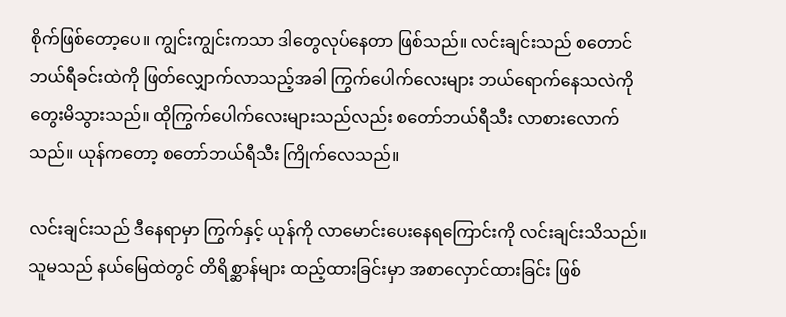စိုက်ဖြစ်တော့ပေ။ ကျွင်းကျွင်းကသာ ဒါတွေလုပ်နေတာ ဖြစ်သည်။ လင်းချင်းသည် စတောင်ဘယ်ရီခင်းထဲကို ဖြတ်လျှောက်လာသည့်အခါ ကြွက်ပေါက်လေးများ ဘယ်ရောက်နေသလဲကို တွေးမိသွားသည်။ ထိုကြွက်ပေါက်လေးများသည်လည်း စတော်ဘယ်ရီသီး လာစားလောက်သည်။ ယုန်ကတော့ စတော်ဘယ်ရီသီး ကြိုက်လေသည်။

လင်းချင်းသည် ဒီနေရာမှာ ကြွက်နှင့် ယုန်ကို လာမောင်းပေးနေရကြောင်းကို လင်းချင်းသိသည်။ သူမသည် နယ်မြေထဲတွင် တိရိစ္ဆာန်များ ထည့်ထားခြင်းမှာ အစာလှောင်ထားခြင်း ဖြစ်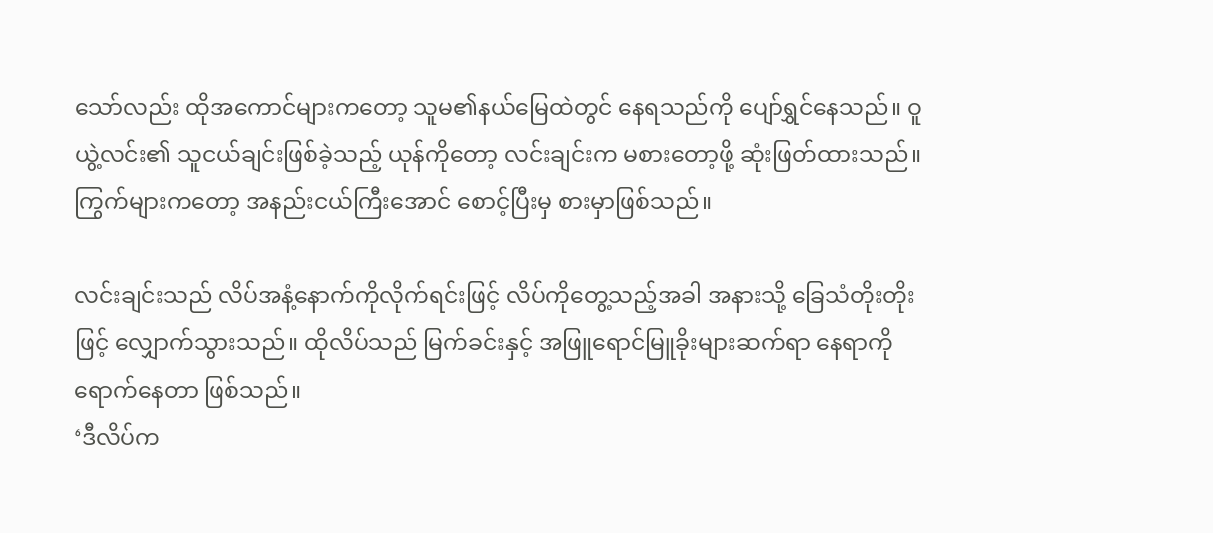သော်လည်း ထိုအကောင်များကတော့ သူမ၏နယ်မြေထဲတွင် နေရသည်ကို ပျော်ရွှင်နေသည်။ ဝူယွဲ့လင်း၏ သူငယ်ချင်းဖြစ်ခဲ့သည့် ယုန်ကိုတော့ လင်းချင်းက မစားတော့ဖို့ ဆုံးဖြတ်ထားသည်။ ကြွက်များကတော့ အနည်းငယ်ကြီးအောင် စောင့်ပြီးမှ စားမှာဖြစ်သည်။

လင်းချင်းသည် လိပ်အနံ့နောက်ကိုလိုက်ရင်းဖြင့် လိပ်ကိုတွေ့သည့်အခါ အနားသို့ ခြေသံတိုးတိုးဖြင့် လျှောက်သွားသည်။ ထိုလိပ်သည် မြက်ခင်းနှင့် အဖြူရောင်မြူခိုးများဆက်ရာ နေရာကို ရောက်နေတာ ဖြစ်သည်။
‘ဒီလိပ်က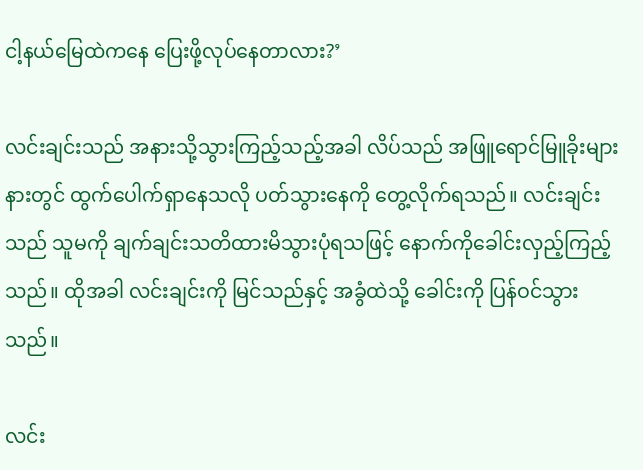ငါ့နယ်မြေထဲကနေ ပြေးဖို့လုပ်နေတာလား?’

လင်းချင်းသည် အနားသို့သွားကြည့်သည့်အခါ လိပ်သည် အဖြူရောင်မြူခိုးများနားတွင် ထွက်ပေါက်ရှာနေသလို ပတ်သွားနေကို တွေ့လိုက်ရသည်။ လင်းချင်းသည် သူမကို ချက်ချင်းသတိထားမိသွားပုံရသဖြင့် နောက်ကိုခေါင်းလှည့်ကြည့်သည်။ ထိုအခါ လင်းချင်းကို မြင်သည်နှင့် အခွံထဲသို့ ခေါင်းကို ပြန်ဝင်သွားသည်။

လင်း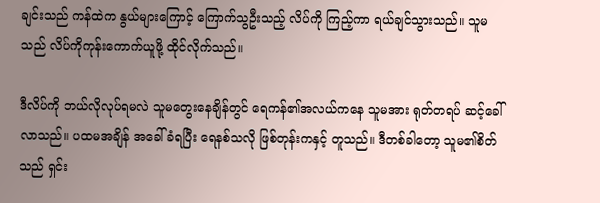ချင်းသည် ကန်ထဲက နွယ်များကြောင့် ကြောက်သွဦးသည့် လိပ်ကို ကြည့်ကာ ရယ်ချင်သွားသည်။ သူမသည် လိပ်ကိုကုန်းကောက်ယူဖို့ ထိုင်လိုက်သည်။

ဒီလိပ်ကို ဘယ်လိုလုပ်ရမလဲ သူမတွေးနေချိန်တွင် ရေကန်၏အလယ်ကနေ သူမအား ရုတ်တရပ် ဆင့်ခေါ်လာသည်။ ပထမအချိန် အခေါ်ခံရပြီး ရေနစ်သလို ဖြစ်တုန်းကနှင့် တူသည်။ ဒီတစ်ခါတော့ သူမ၏စိတ်သည် ရှင်း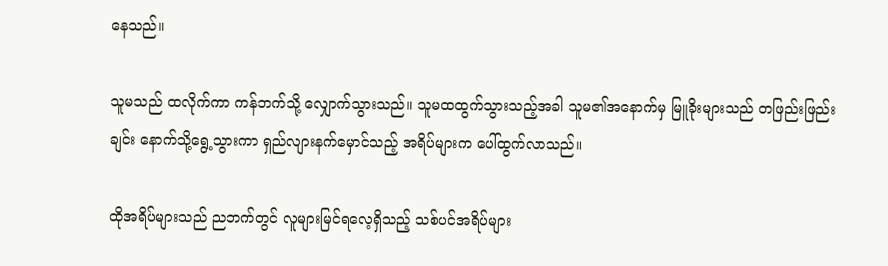နေသည်။

သူမသည် ထလိုက်ကာ ကန်ဘက်သို့ လျှောက်သွားသည်။ သူမထထွက်သွားသည့်အခါ သူမ၏အနောက်မှ မြူခိုးများသည် တဖြည်းဖြည်းချင်း နောက်သို့ရွေ့သွားကာ ရှည်လျားနက်မှောင်သည့် အရိပ်များက ပေါ်ထွက်လာသည်။

ထိုအရိပ်များသည် ညဘက်တွင် လူများမြင်ရလေ့ရှိသည့် သစ်ပင်အရိပ်များ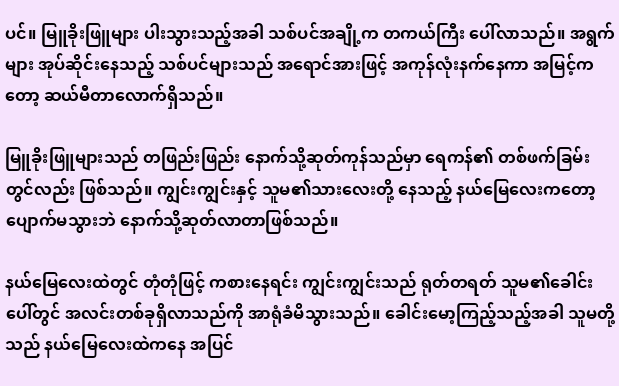ပင်။ မြူခိုးဖြူများ ပါးသွားသည့်အခါ သစ်ပင်အချို့က တကယ်ကြီး ပေါ်လာသည်။ အရွက်များ အုပ်ဆိုင်းနေသည့် သစ်ပင်များသည် အရောင်အားဖြင့် အကုန်လုံးနက်နေကာ အမြင့်ကတော့ ဆယ်မီတာလောက်ရှိသည်။

မြူခိုးဖြူများသည် တဖြည်းဖြည်း နောက်သို့ဆုတ်ကုန်သည်မှာ ရေကန်၏ တစ်ဖက်ခြမ်းတွင်လည်း ဖြစ်သည်။ ကျွင်းကျွင်းနှင့် သူမ၏သားလေးတို့ နေသည့် နယ်မြေလေးကတော့ ပျောက်မသွားဘဲ နောက်သို့ဆုတ်လာတာဖြစ်သည်။

နယ်မြေလေးထဲတွင် တုံတုံဖြင့် ကစားနေရင်း ကျွင်းကျွင်းသည် ရုတ်တရတ် သူမ၏ခေါင်းပေါ်တွင် အလင်းတစ်ခုရှိလာသည်ကို အာရုံခံမိသွားသည်။ ခေါင်းမော့ကြည့်သည့်အခါ သူမတို့သည် နယ်မြေလေးထဲကနေ အပြင်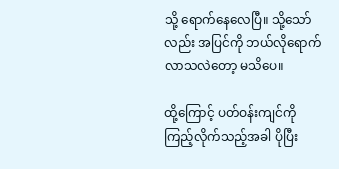သို့ ရောက်နေလေပြီ။ သို့သော်လည်း အပြင်ကို ဘယ်လိုရောက်လာသလဲတော့ မသိပေ။

ထို့ကြောင့် ပတ်ဝန်းကျင်ကို ကြည့်လိုက်သည့်အခါ ပိုပြီး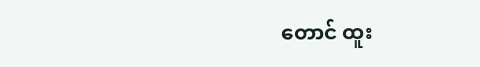တောင် ထူး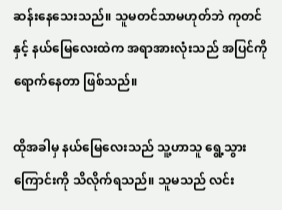ဆန်းနေသေးသည်။ သူမတင်သာမဟုတ်ဘဲ ကုတင်နှင့် နယ်မြေလေးထဲက အရာအားလုံးသည် အပြင်ကို ရောက်နေတာ ဖြစ်သည်။

ထိုအခါမှ နယ်မြေလေးသည် သူ့ဟာသူ ရွေ့သွားကြောင်းကို သိလိုက်ရသည်။ သူမသည် လင်း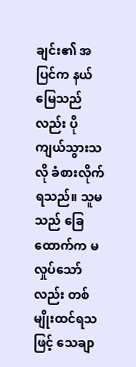ချင်း၏ အပြင်က နယ်မြေသည်လည်း ပိုကျယ်သွားသလို ခံစားလိုက်ရသည်။ သူမသည် ခြေထောက်က မလှုပ်သော်လည်း တစ်မျိုးထင်ရသဖြင့် သေချာ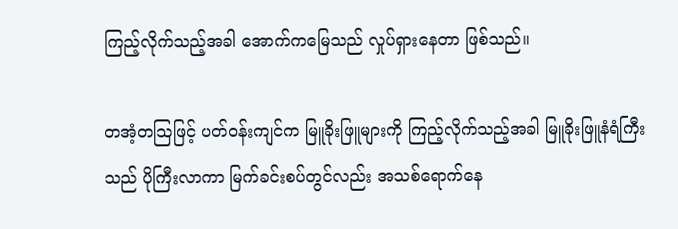ကြည့်လိုက်သည့်အခါ အောက်ကမြေသည် လှုပ်ရှားနေတာ ဖြစ်သည်။

တအံ့တသြဖြင့် ပတ်ဝန်းကျင်က မြူခိုးဖြူများကို ကြည့်လိုက်သည့်အခါ မြူခိုးဖြူနံရံကြီးသည် ပိုကြီးလာကာ မြက်ခင်းစပ်တွင်လည်း အသစ်ရောက်နေ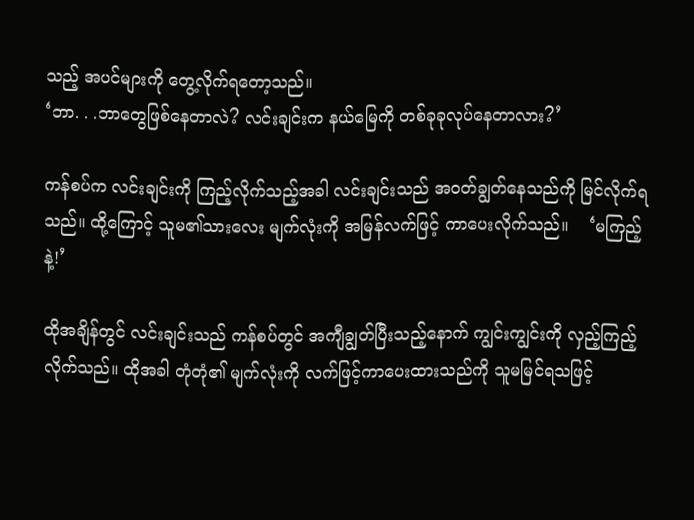သည့် အပင်များကို တွေ့လိုက်ရတော့သည်။
‘ဘာ. . .ဘာတွေဖြစ်နေတာလဲ? လင်းချင်းက နယ်မြေကို တစ်ခုခုလုပ်နေတာလား?’

ကန်စပ်က လင်းချင်းကို ကြည့်လိုက်သည့်အခါ လင်းချင်းသည် အဝတ်ချွတ်နေသည်ကို မြင်လိုက်ရသည်။ ထို့ကြောင့် သူမ၏သားလေး မျက်လုံးကို အမြန်လက်ဖြင့် ကာပေးလိုက်သည်။    ‘မကြည့်နဲ့!’

ထိုအချိန်တွင် လင်းချင်းသည် ကန်စပ်တွင် အကျီချွတ်ပြီးသည့်နောက် ကျွင်းကျွင်းကို လှည့်ကြည့်လိုက်သည်။ ထိုအခါ တုံတုံ၏ မျက်လုံးကို လက်ဖြင့်ကာပေးထားသည်ကို သူမမြင်ရသဖြင့်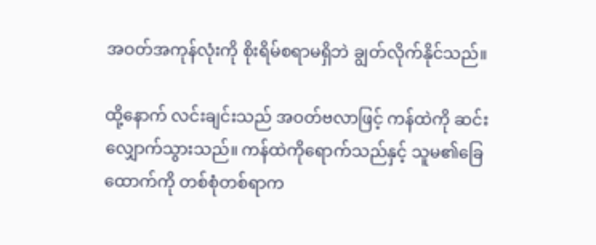အဝတ်အကုန်လုံးကို စိုးရိမ်စရာမရှိဘဲ ချွတ်လိုက်နိုင်သည်။

ထို့နောက် လင်းချင်းသည် အဝတ်ဗလာဖြင့် ကန်ထဲကို ဆင်းလျှောက်သွားသည်။ ကန်ထဲကိုရောက်သည်နှင့် သူမ၏ခြေထောက်ကို တစ်စုံတစ်ရာက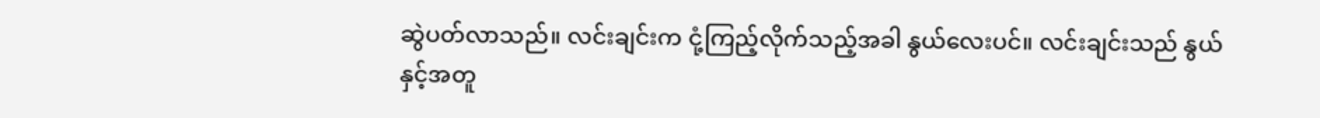ဆွဲပတ်လာသည်။ လင်းချင်းက ငုံ့ကြည့်လိုက်သည့်အခါ နွယ်လေးပင်။ လင်းချင်းသည် နွယ်နှင့်အတူ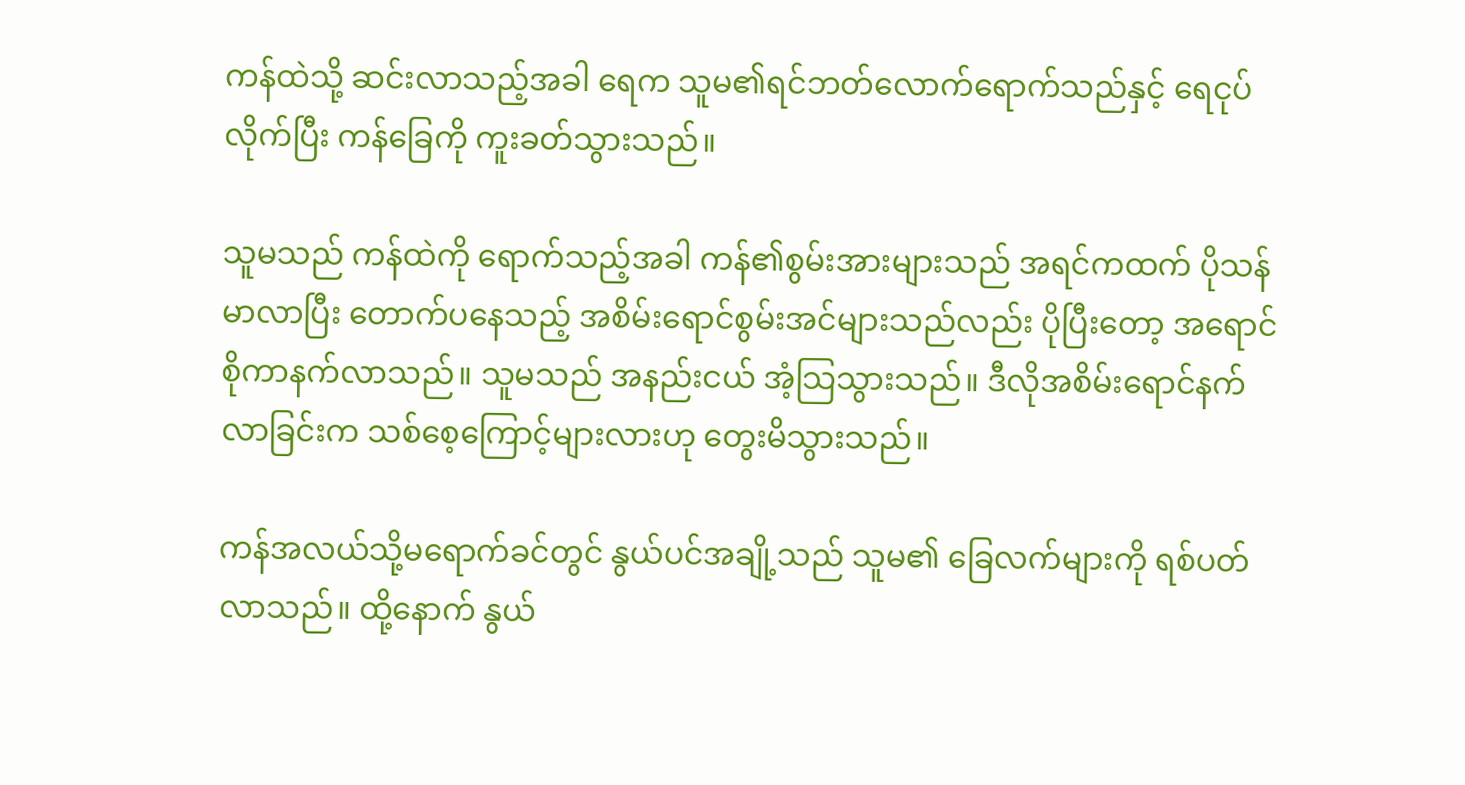ကန်ထဲသို့ ဆင်းလာသည့်အခါ ရေက သူမ၏ရင်ဘတ်လောက်ရောက်သည်နှင့် ရေငုပ်လိုက်ပြီး ကန်ခြေကို ကူးခတ်သွားသည်။

သူမသည် ကန်ထဲကို ရောက်သည့်အခါ ကန်၏စွမ်းအားများသည် အရင်ကထက် ပိုသန်မာလာပြီး တောက်ပနေသည့် အစိမ်းရောင်စွမ်းအင်များသည်လည်း ပိုပြီးတော့ အရောင်စိုကာနက်လာသည်။ သူမသည် အနည်းငယ် အံ့သြသွားသည်။ ဒီလိုအစိမ်းရောင်နက်လာခြင်းက သစ်စေ့ကြောင့်များလားဟု တွေးမိသွားသည်။

ကန်အလယ်သို့မရောက်ခင်တွင် နွယ်ပင်အချို့သည် သူမ၏ ခြေလက်များကို ရစ်ပတ်လာသည်။ ထို့နောက် နွယ်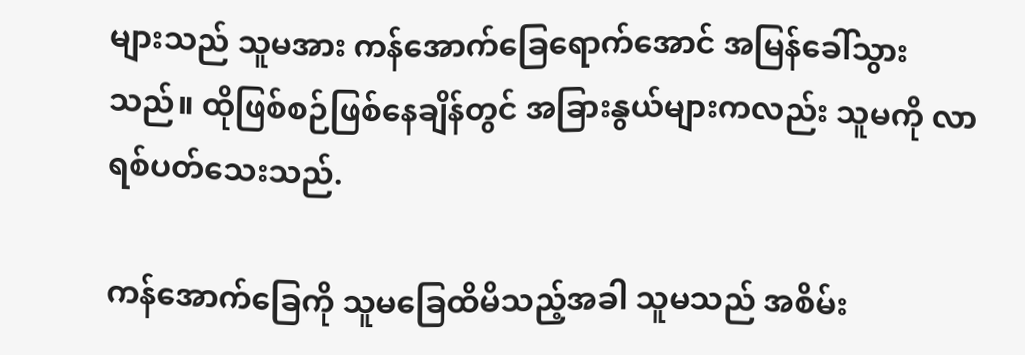များသည် သူမအား ကန်အောက်ခြေရောက်အောင် အမြန်ခေါ်သွားသည်။ ထိုဖြစ်စဉ်ဖြစ်နေချိန်တွင် အခြားနွယ်များကလည်း သူမကို လာရစ်ပတ်သေးသည်.

ကန်အောက်ခြေကို သူမခြေထိမိသည့်အခါ သူမသည် အစိမ်း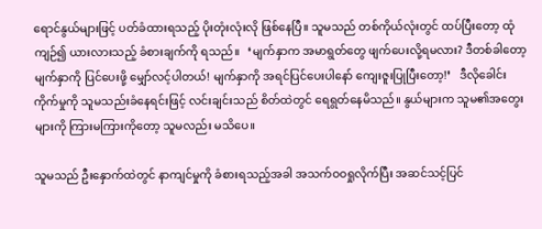ရောင်နွယ်များဖြင့် ပတ်ခံထားရသည့် ပိုးတုံးလုံးလို ဖြစ်နေပြီ။ သူမသည် တစ်ကိုယ်လုံးတွင် ထပ်ပြီးတော့ ထုံကျဉ်၍ ယားလားသည့် ခံစားချက်ကို ရသည်။   ‘မျက်နှာက အမာရွတ်တွေ ဖျက်ပေးလို့ရမလား? ဒီတစ်ခါတော့ မျက်နှာကို ပြင်ပေးဖို့ မျှော်လင့်ပါတယ်! မျက်နှာကို အရင်ပြင်ပေးပါနော် ကျေးဇူးပြုပြီးတော့!’   ဒီလိုခေါင်းကိုက်မှုကို သူမသည်းခံနေရင်းဖြင့် လင်းချင်းသည် စိတ်ထဲတွင် ရေရွတ်နေမိသည်။ နွယ်များက သူမ၏အတွေးများကို ကြားမကြားကိုတော့ သူမလည်း မသိပေ။

သူမသည် ဦးနှောက်ထဲတွင် နာကျင်မှုကို ခံစားရသည့်အခါ အသက်ဝဝရှုလိုက်ပြီး အဆင်သင့်ပြင်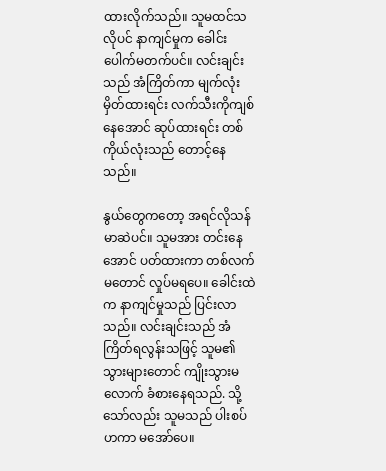ထားလိုက်သည်။ သူမထင်သလိုပင် နာကျင်မှုက ခေါင်းပေါက်မတက်ပင်။ လင်းချင်းသည် အံကြိတ်ကာ မျက်လုံးမှိတ်ထားရင်း လက်သီးကိုကျစ်နေအောင် ဆုပ်ထားရင်း တစ်ကိုယ်လုံးသည် တောင့်နေသည်။

နွယ်တွေကတော့ အရင်လိုသန်မာဆဲပင်။ သူမအား တင်းနေအောင် ပတ်ထားကာ တစ်လက်မတောင် လှုပ်မရပေ။ ခေါင်းထဲက နာကျင်မှုသည် ပြင်းလာသည်။ လင်းချင်းသည် အံကြိတ်ရလွန်းသဖြင့် သူမ၏သွားများတောင် ကျိုးသွားမလောက် ခံစားနေရသည်. သို့သော်လည်း သူမသည် ပါးစပ်ဟကာ မအော်ပေ။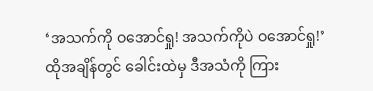‘အသက်ကို ဝအောင်ရှု! အသက်ကိုပဲ ဝအောင်ရှု!’
ထိုအချိန်တွင် ခေါင်းထဲမှ ဒီအသံကို ကြား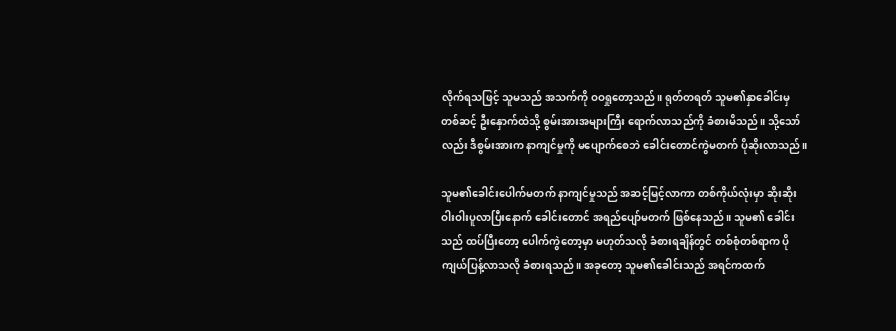လိုက်ရသဖြင့် သူမသည် အသက်ကို ဝဝရှုတော့သည်။ ရုတ်တရတ် သူမ၏နှာခေါင်းမှ တစ်ဆင့် ဦးနှောက်ထဲသို့ စွမ်းအားအများကြီး ရောက်လာသည်ကို ခံစားမိသည်။ သို့သော်လည်း ဒီစွမ်းအားက နာကျင်မှုကို မပျောက်စေဘဲ ခေါင်းတောင်ကွဲမတက် ပိုဆိုးလာသည်။

သူမ၏ခေါင်းပေါက်မတက် နာကျင်မှုသည် အဆင့်မြင့်လာကာ တစ်ကိုယ်လုံးမှာ ဆိုးဆိုးဝါးဝါးပူလာပြီးနောက် ခေါင်းတောင် အရည်ပျော်မတက် ဖြစ်နေသည်။ သူမ၏ ခေါင်းသည် ထပ်ပြီးတော့ ပေါက်ကွဲတော့မှာ မဟုတ်သလို ခံစားရချိန်တွင် တစ်စုံတစ်ရာက ပိုကျယ်ပြန့်လာသလို ခံစားရသည်။ အခုတော့ သူမ၏ခေါင်းသည် အရင်ကထက်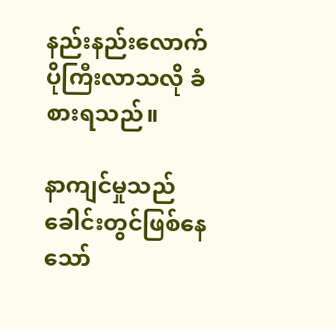နည်းနည်းလောက် ပိုကြီးလာသလို ခံစားရသည်။

နာကျင်မှုသည် ခေါင်းတွင်ဖြစ်နေသော်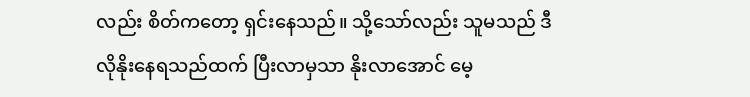လည်း စိတ်ကတော့ ရှင်းနေသည်။ သို့သော်လည်း သူမသည် ဒီလိုနိုးနေရသည်ထက် ပြီးလာမှသာ နိုးလာအောင် မေ့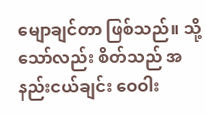မျောချင်တာ ဖြစ်သည်။ သို့သော်လည်း စိတ်သည် အနည်းငယ်ချင်း ဝေဝါး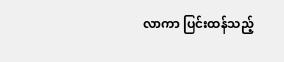လာကာ ပြင်းထန်သည့်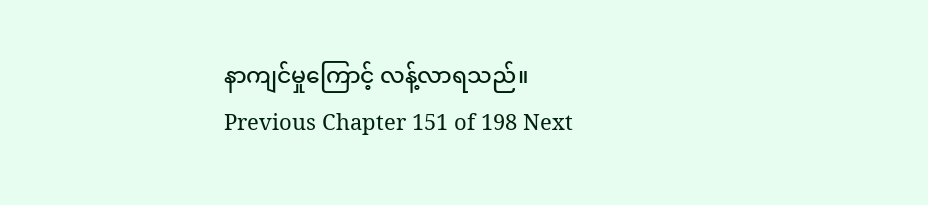နာကျင်မှုကြောင့် လန့်လာရသည်။
Previous Chapter 151 of 198 Next